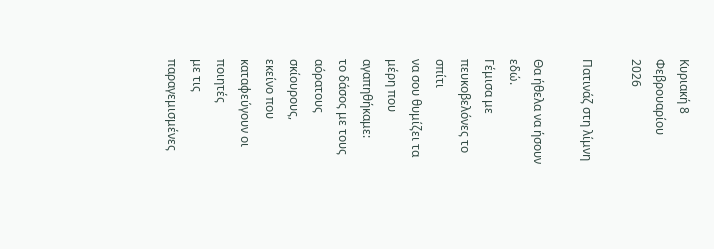Κυριακή 8 Φεβρουαρίου 2026

Πατινάζ στη λίμνη

Θα ήθελα να ήσουν εδώ.
Γέμισα με πευκοβελόνες το σπίτι
να σου θυμίζει τα μέρη που αγαπηθήκαμε:
το δάσος με τους αόρατους σκίουρους,
εκείνο που καταφεύγουν οι ποιητές
με τις παραγεμισμένες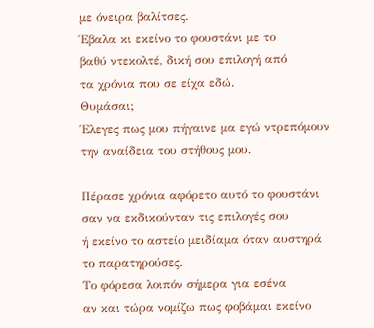με όνειρα βαλίτσες.
Έβαλα κι εκείνο το φουστάνι με το
βαθύ ντεκολτέ, δική σου επιλογή από
τα χρόνια που σε είχα εδώ.
Θυμάσαι;
Έλεγες πως μου πήγαινε μα εγώ ντρεπόμουν
την αναίδεια του στήθους μου.

Πέρασε χρόνια αφόρετο αυτό το φουστάνι
σαν να εκδικούνταν τις επιλογές σου
ή εκείνο το αστείο μειδίαμα όταν αυστηρά
το παρατηρούσες.
Το φόρεσα λοιπόν σήμερα για εσένα
αν και τώρα νομίζω πως φοβάμαι εκείνο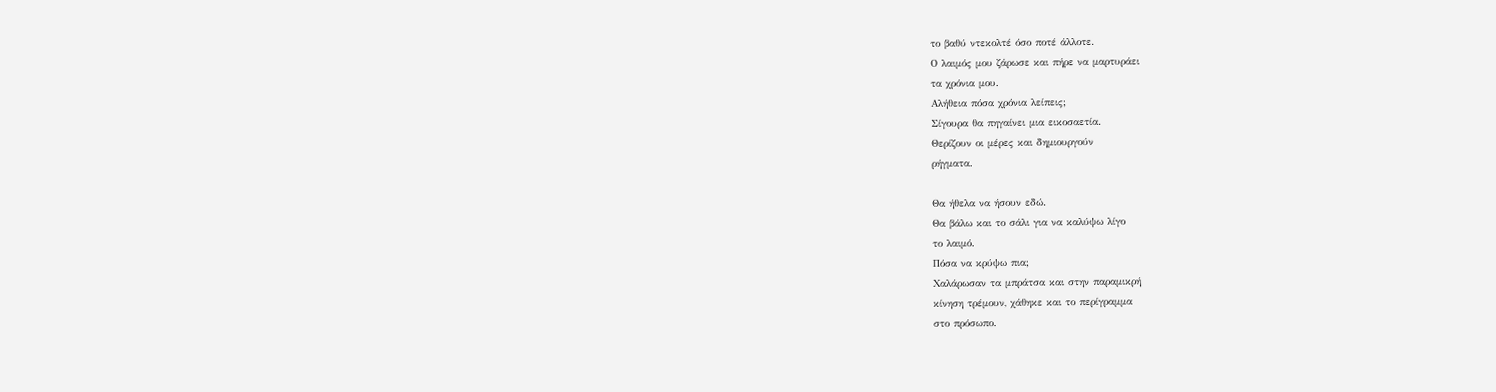το βαθύ ντεκολτέ όσο ποτέ άλλοτε.
Ο λαιμός μου ζάρωσε και πήρε να μαρτυράει
τα χρόνια μου.
Αλήθεια πόσα χρόνια λείπεις;
Σίγουρα θα πηγαίνει μια εικοσαετία.
Θερίζουν οι μέρες και δημιουργούν
ρήγματα.

Θα ήθελα να ήσουν εδώ.
Θα βάλω και το σάλι για να καλύψω λίγο
το λαιμό.
Πόσα να κρύψω πια;
Χαλάρωσαν τα μπράτσα και στην παραμικρή
κίνηση τρέμουν, χάθηκε και το περίγραμμα
στο πρόσωπο.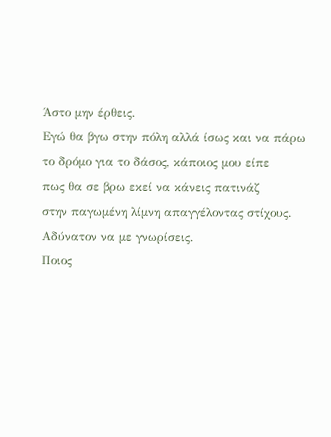Άστο μην έρθεις.
Εγώ θα βγω στην πόλη αλλά ίσως και να πάρω
το δρόμο για το δάσος, κάποιος μου είπε
πως θα σε βρω εκεί να κάνεις πατινάζ
στην παγωμένη λίμνη απαγγέλοντας στίχους.
Αδύνατον να με γνωρίσεις.
Ποιος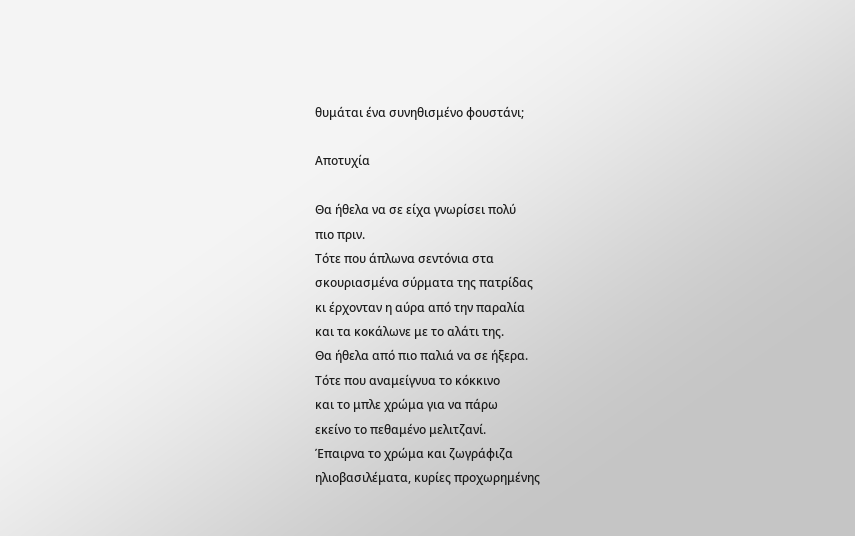θυμάται ένα συνηθισμένο φουστάνι;

Αποτυχία

Θα ήθελα να σε είχα γνωρίσει πολύ
πιο πριν.
Τότε που άπλωνα σεντόνια στα
σκουριασμένα σύρματα της πατρίδας
κι έρχονταν η αύρα από την παραλία
και τα κοκάλωνε με το αλάτι της.
Θα ήθελα από πιο παλιά να σε ήξερα.
Τότε που αναμείγνυα το κόκκινο
και το μπλε χρώμα για να πάρω
εκείνο το πεθαμένο μελιτζανί.
Έπαιρνα το χρώμα και ζωγράφιζα
ηλιοβασιλέματα, κυρίες προχωρημένης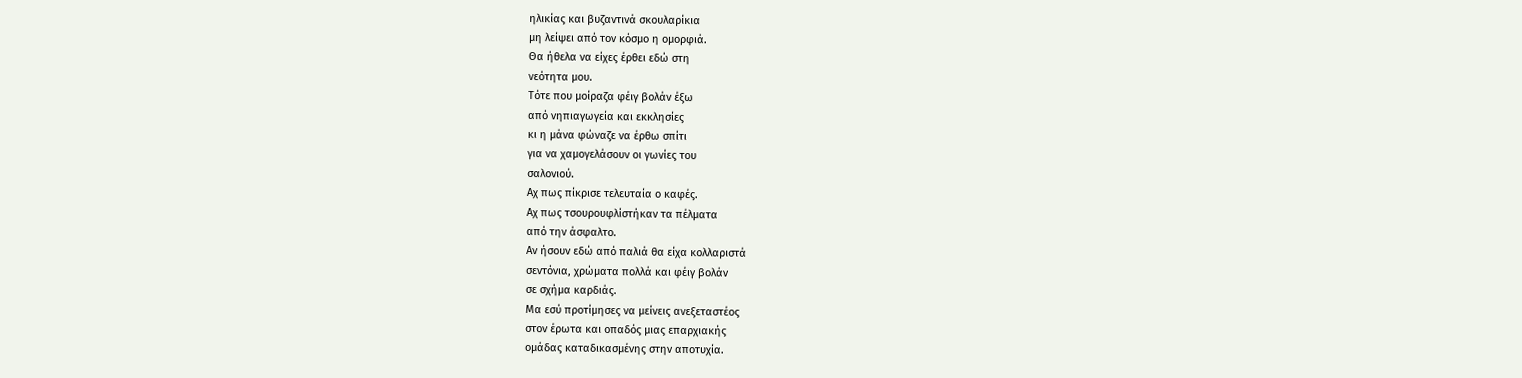ηλικίας και βυζαντινά σκουλαρίκια
μη λείψει από τον κόσμο η ομορφιά.
Θα ήθελα να είχες έρθει εδώ στη
νεότητα μου.
Τότε που μοίραζα φέιγ βολάν έξω
από νηπιαγωγεία και εκκλησίες
κι η μάνα φώναζε να έρθω σπίτι
για να χαμογελάσουν οι γωνίες του
σαλονιού.
Αχ πως πίκρισε τελευταία ο καφές.
Αχ πως τσουρουφλίστήκαν τα πέλματα
από την άσφαλτο.
Αν ήσουν εδώ από παλιά θα είχα κολλαριστά
σεντόνια, χρώματα πολλά και φέιγ βολάν
σε σχήμα καρδιάς.
Μα εσύ προτίμησες να μείνεις ανεξεταστέος
στον έρωτα και οπαδός μιας επαρχιακής
ομάδας καταδικασμένης στην αποτυχία.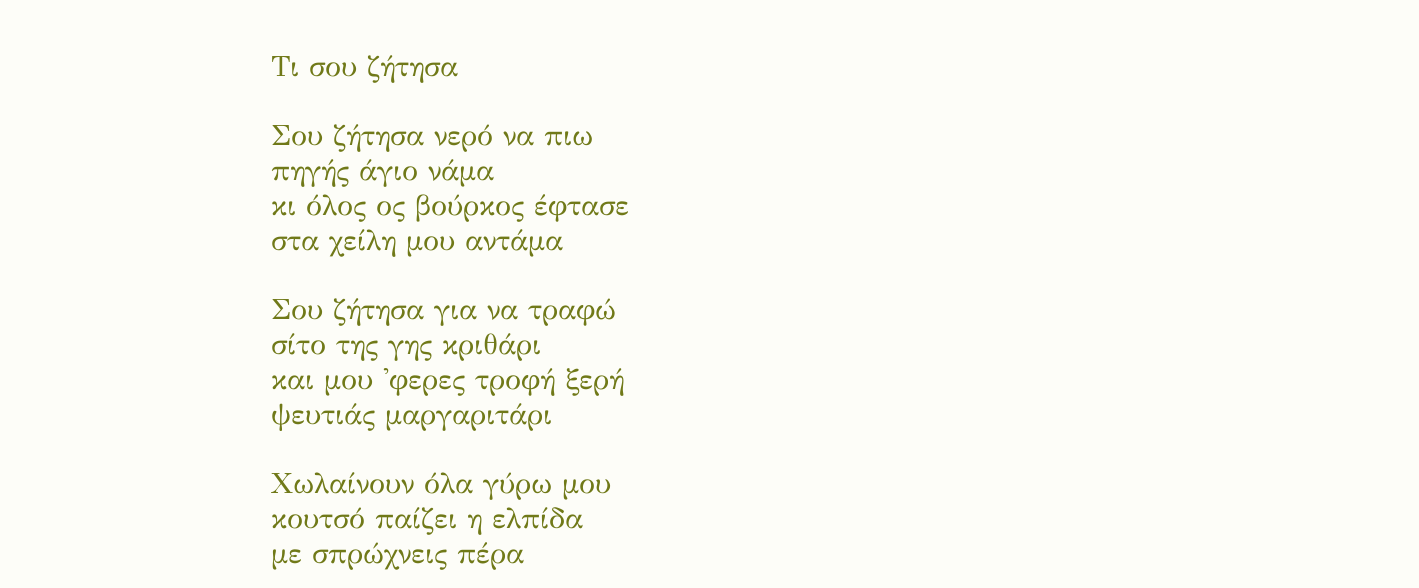Τι σου ζήτησα

Σου ζήτησα νερό να πιω
πηγής άγιο νάμα
κι όλος ος βούρκος έφτασε
στα χείλη μου αντάμα

Σου ζήτησα για να τραφώ
σίτο της γης κριθάρι
και μου 'φερες τροφή ξερή
ψευτιάς μαργαριτάρι

Χωλαίνουν όλα γύρω μου
κουτσό παίζει η ελπίδα
με σπρώχνεις πέρα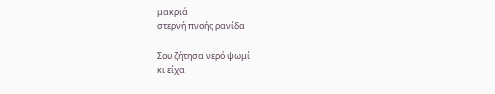μακριά
στερνή πνοής ρανίδα

Σου ζήτησα νερό ψωμί
κι είχα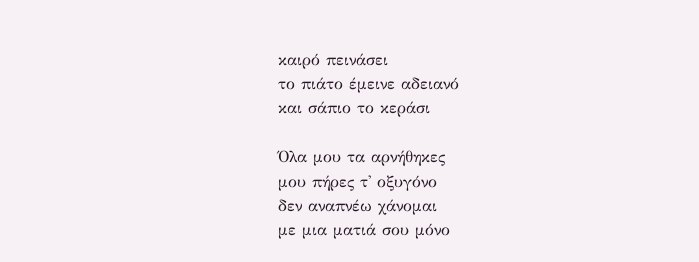καιρό πεινάσει
το πιάτο έμεινε αδειανό
και σάπιο το κεράσι

Όλα μου τα αρνήθηκες
μου πήρες τ' οξυγόνο
δεν αναπνέω χάνομαι
με μια ματιά σου μόνο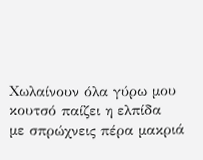Χωλαίνουν όλα γύρω μου
κουτσό παίζει η ελπίδα
με σπρώχνεις πέρα μακριά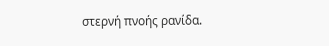στερνή πνοής ρανίδα.